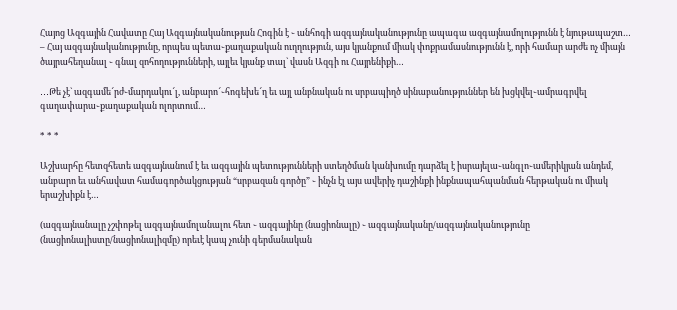Հայոց Ազգային Հավատը Հայ Ազգայնականության Հոգին է ֊ անհոգի ազգայնականությունը ապագա ազգայնամոլությունն է նյութապաշտ… – Հայ ազգայնականությունը, որպես պետա֊քաղաքական ուղղություն, այս կյանքում միակ փոքրամասնությունն է, որի համար արժե ոչ միայն ծայրահեղանալ ֊ գնալ զոհողությունների, այլեւ կյանք տալ` վասն Ազգի ու Հայրենիքի…

․․․Թե չէ` ազգամե՜րժ֊մարդակու՜լ, անբարո՜֊հոգեխե՜ղ եւ այլ անբնական ու սրբապիղծ սինաբանություններ են խցկվել֊ամրագրվել գաղափարա֊քաղաքական ոլորտում…

* * *

Աշխարհը հետզհետե ազգայնանում է եւ ազգային պետությունների ստեղծման կանխումը դարձել է իսրայելա֊անգլո֊ամերիկյան անդեմ, անբարո եւ անհավատ համագործակցության “սրբազան գործը” ֊ ինչն էլ այս ավերիչ դաշինքի ինքնապահպանման հերթական ու միակ երաշխիքն է…

(ազգայնանալը չշփոթել ազգայնամոլանալու հետ ֊ ազգայինը (նացիոնալը) ֊ ազգայնականը/ազգայնականությունը (նացիոնալիստը/նացիոնալիզմը) որեւէ կապ չունի գերմանական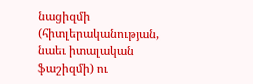նացիզմի (հիտլերականության, նաեւ իտալական ֆաշիզմի) ու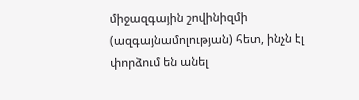միջազգային շովինիզմի (ազգայնամոլության) հետ, ինչն էլ փորձում են անել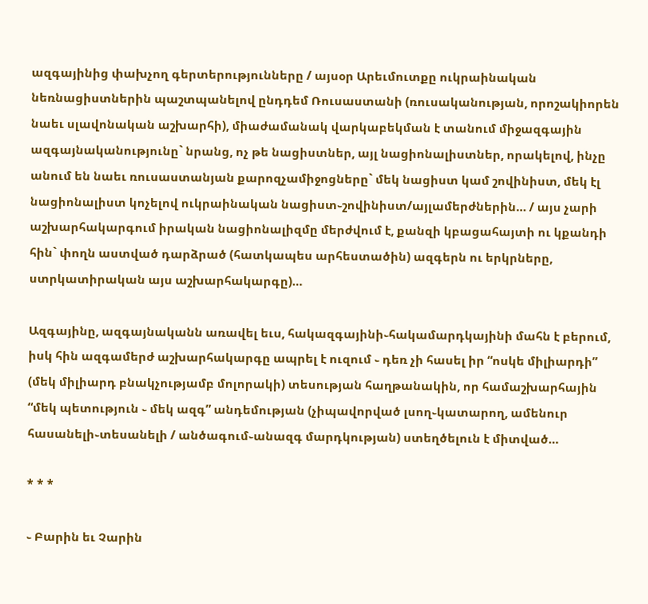ազգայինից փախչող գերտերությունները / այսօր Արեւմուտքը ուկրաինական նեռնացիստներին պաշտպանելով ընդդեմ Ռուսաստանի (ռուսականության, որոշակիորեն նաեւ սլավոնական աշխարհի), միաժամանակ վարկաբեկման է տանում միջազգային ազգայնականությունը` նրանց, ոչ թե նացիստներ, այլ նացիոնալիստներ, որակելով, ինչը անում են նաեւ ռուսաստանյան քարոզչամիջոցները` մեկ նացիստ կամ շովինիստ, մեկ էլ նացիոնալիստ կոչելով ուկրաինական նացիստ֊շովինիստ/այլամերժներին… / այս չարի աշխարհակարգում իրական նացիոնալիզմը մերժվում է, քանզի կբացահայտի ու կքանդի հին` փողն աստված դարձրած (հատկապես արհեստածին) ազգերն ու երկրները, ստրկատիրական այս աշխարհակարգը)…

Ազգայինը, ազգայնականն առավել եւս, հակազգայինի֊հակամարդկայինի մահն է բերում, իսկ հին ազգամերժ աշխարհակարգը ապրել է ուզում ֊ դեռ չի հասել իր “ոսկե միլիարդի” (մեկ միլիարդ բնակչությամբ մոլորակի) տեսության հաղթանակին, որ համաշխարհային “մեկ պետություն ֊ մեկ ազգ” անդեմության (չիպավորված լսող֊կատարող, ամենուր հասանելի֊տեսանելի / անծագում֊անազգ մարդկության) ստեղծելուն է միտված…

* * *

֊ Բարին եւ Չարին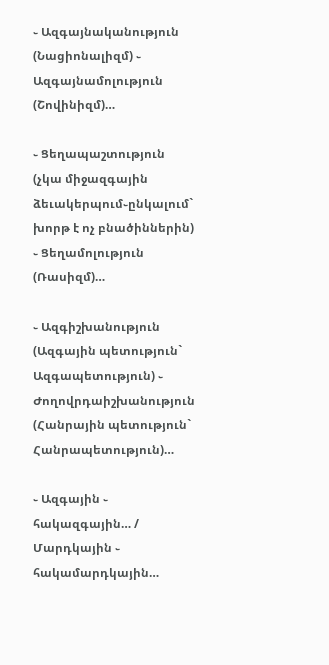֊ Ազգայնականություն (Նացիոնալիզմ) ֊ Ազգայնամոլություն (Շովինիզմ)…

֊ Ցեղապաշտություն (չկա միջազգային ձեւակերպում֊ընկալում` խորթ է ոչ բնածիններին) ֊ Ցեղամոլություն (Ռասիզմ)…

֊ Ազգիշխանություն (Ազգային պետություն` Ազգապետություն) ֊ Ժողովրդաիշխանություն (Հանրային պետություն` Հանրապետություն)…

֊ Ազգային ֊ հակազգային… / Մարդկային ֊ հակամարդկային…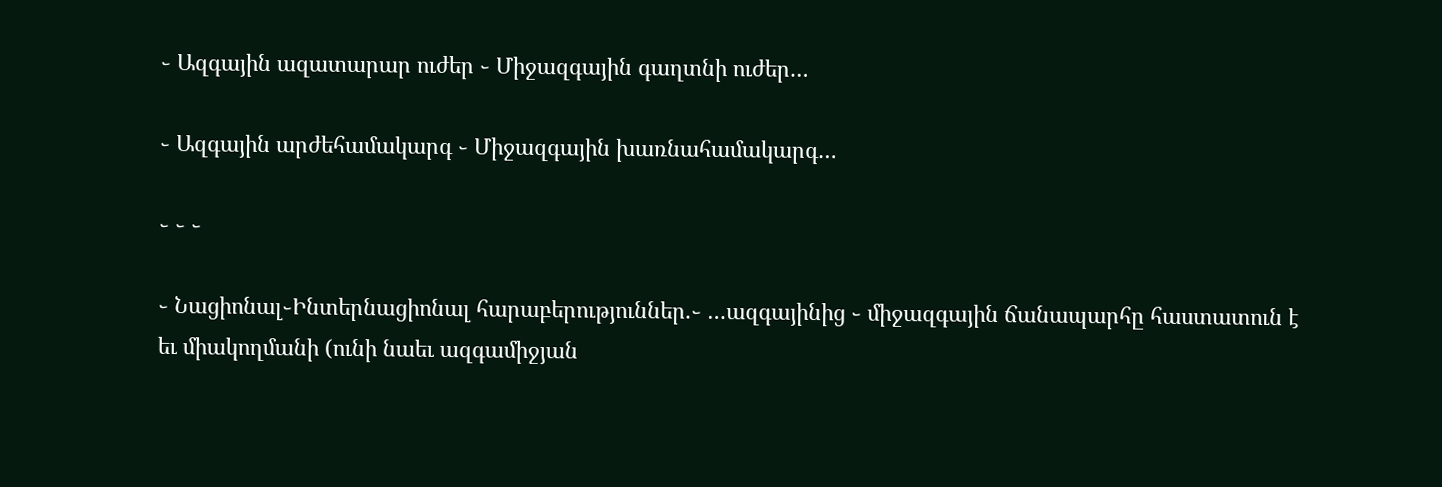֊ Ազգային ազատարար ուժեր ֊ Միջազգային գաղտնի ուժեր…

֊ Ազգային արժեհամակարգ ֊ Միջազգային խառնահամակարգ…

֊ ֊ ֊

֊ Նացիոնալ֊Ինտերնացիոնալ հարաբերություններ.֊ …ազգայինից ֊ միջազգային ճանապարհը հաստատուն է եւ միակողմանի (ունի նաեւ ազգամիջյան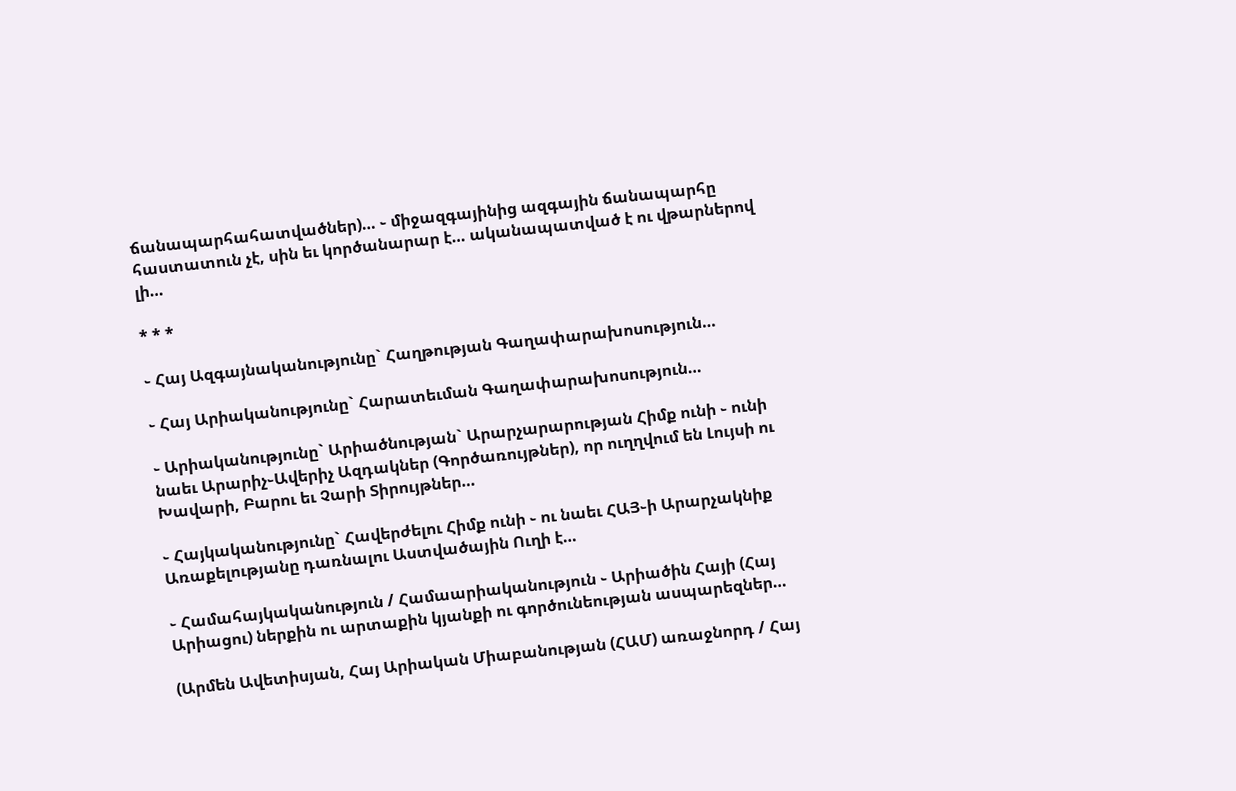ճանապարհահատվածներ)… ֊ միջազգայինից ազգային ճանապարհը հաստատուն չէ, սին եւ կործանարար է… ականապատված է ու վթարներով լի…

* * *

֊ Հայ Ազգայնականությունը` Հաղթության Գաղափարախոսություն…

֊ Հայ Արիականությունը` Հարատեւման Գաղափարախոսություն…

֊ Արիականությունը` Արիածնության` Արարչարարության Հիմք ունի ֊ ունի նաեւ Արարիչ֊Ավերիչ Ազդակներ (Գործառույթներ), որ ուղղվում են Լույսի ու Խավարի, Բարու եւ Չարի Տիրույթներ…

֊ Հայկականությունը` Հավերժելու Հիմք ունի ֊ ու նաեւ ՀԱՅ֊ի Արարչակնիք Առաքելությանը դառնալու Աստվածային Ուղի է…

֊ Համահայկականություն / Համաարիականություն ֊ Արիածին Հայի (Հայ Արիացու) ներքին ու արտաքին կյանքի ու գործունեության ասպարեզներ…

(Արմեն Ավետիսյան, Հայ Արիական Միաբանության (ՀԱՄ) առաջնորդ / Հայ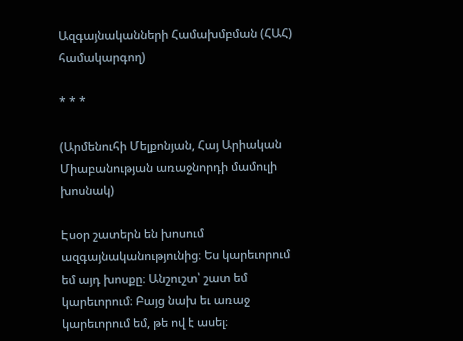Ազգայնականների Համախմբման (ՀԱՀ) համակարգող)

* * *

(Արմենուհի Մելքոնյան, Հայ Արիական Միաբանության առաջնորդի մամուլի խոսնակ)

Էսօր շատերն են խոսում ազգայնականությունից։ Ես կարեւորում եմ այդ խոսքը։ Անշուշտ՝ շատ եմ կարեւորում։ Բայց նախ եւ առաջ կարեւորում եմ, թե ով է ասել։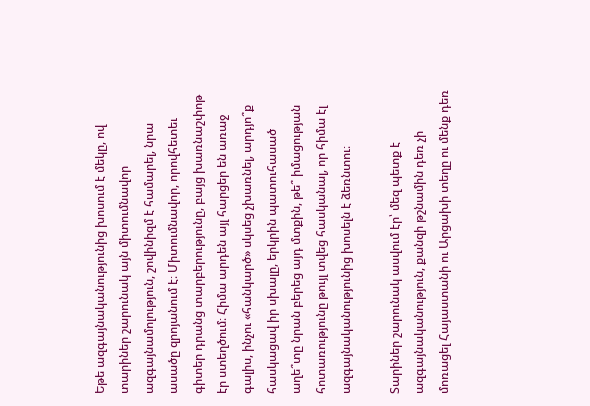Եթե ազգայնականությունից խոսում է մեկը, ով տարիներ շարունակ այն միտումնավոր ազգայնամոլություն, շովինիզմ է համարել, նրա ասածը զրոյանում է։ Միտումնավոր, որովհետեւ գիտեր դրանց տարբերությունը, բայց խառնաշփոթ էր ստեղծում։ Հիմա արդեն այլ հարցեր են առաջ գալիս, ինչու «հանկարծ» սկսեց չխառնել, արդյո՞ք հասկացավ իր սխալը, երկրին պատուհասած աղե՞տը նրան բերեց այդ մտքին, թե՞ իմացության հոտառությունը թույլ տվեց հասկանալ, որ հիմա էլ ազգայնականությունից խոսելն է ձեռնտու։

Տարիներ շարունակ ասվում էր՝ մեզ պետք է ազգայնականություն, քանզի թշնամին դեռ չի մոռացել Հայաստանի ու Արցախի տեղը ու մենք դեռ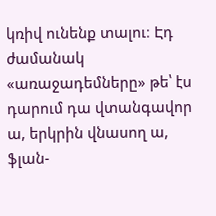կռիվ ունենք տալու։ Էդ ժամանակ «առաջադեմները» թե՝ էս դարում դա վտանգավոր ա, երկրին վնասող ա, ֆլան-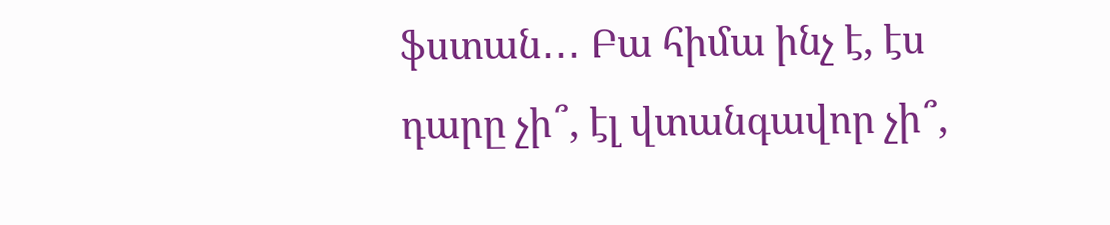ֆստան․․․ Բա հիմա ինչ է, էս դարը չի՞, էլ վտանգավոր չի՞,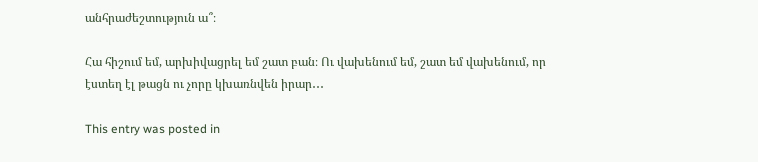անհրաժեշտություն ա՞։

Հա հիշում եմ, արխիվացրել եմ շատ բան։ Ու վախենում եմ, շատ եմ վախենում, որ էստեղ էլ թացն ու չորը կխառնվեն իրար․․․

This entry was posted in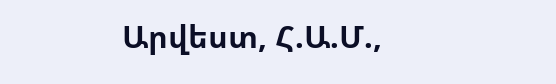Արվեստ, Հ.Ա.Մ.,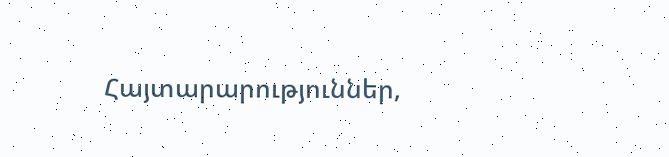Հայտարարություններ,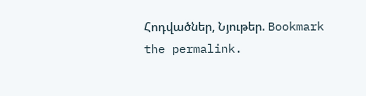Հոդվածներ, Նյութեր. Bookmark the permalink.